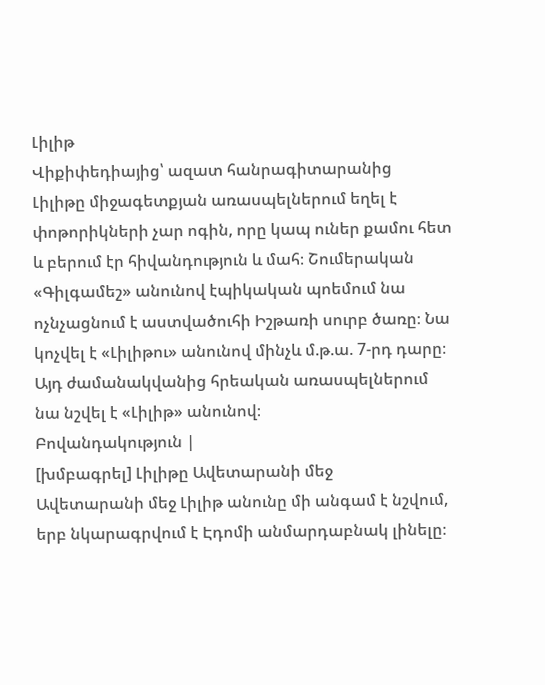Լիլիթ
Վիքիփեդիայից՝ ազատ հանրագիտարանից
Լիլիթը միջագետքյան առասպելներում եղել է փոթորիկների չար ոգին, որը կապ ուներ քամու հետ և բերում էր հիվանդություն և մահ։ Շումերական «Գիլգամեշ» անունով էպիկական պոեմում նա ոչնչացնում է աստվածուհի Իշթառի սուրբ ծառը։ Նա կոչվել է «Լիլիթու» անունով մինչև մ.թ.ա. 7-րդ դարը։ Այդ ժամանակվանից հրեական առասպելներում նա նշվել է «Լիլիթ» անունով։
Բովանդակություն |
[խմբագրել] Լիլիթը Ավետարանի մեջ
Ավետարանի մեջ Լիլիթ անունը մի անգամ է նշվում, երբ նկարագրվում է Էդոմի անմարդաբնակ լինելը։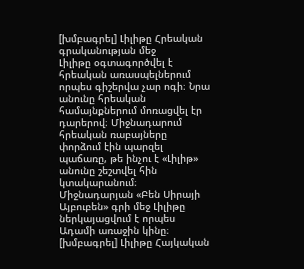[խմբագրել] Լիլիթը Հրեական գրականության մեջ
Լիլիթը օգտագործվել է հրեական առասպելներում որպես գիշերվա չար ոգի։ Նրա անունը հրեական համայնքներում մոռացվել էր դարերով։ Միջնադարում հրեական ռաբայները փորձում էին պարզել պաճառը, թե ինչու է «Լիլիթ» անունը շեշտվել հին կտակարանում։ Միջնադարյան «Բեն Սիրայի Այբուբեն» գրի մեջ Լիլիթը ներկայացվում է որպես Ադամի առաջին կինը։
[խմբագրել] Լիլիթը Հայկական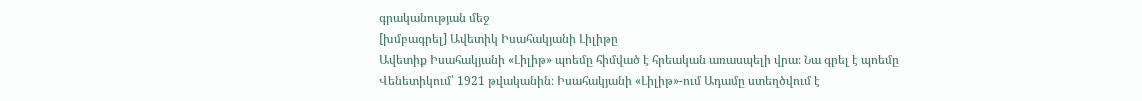գրականության մեջ
[խմբագրել] Ավետիկ Իսահակյանի Լիլիթը
Ավետիք Իսահակյանի «Լիլիթ» պոեմը հիմված է հրեական առասպելի վրա։ Նա գրել է պոեմը Վենետիկում՝ 1921 թվականին։ Իսահակյանի «Լիլիթ»-ում Ադամը ստեղծվում է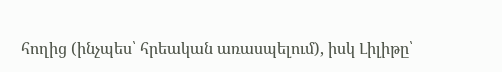հողից (ինչպես՝ հրեական առասպելում), իսկ Լիլիթը՝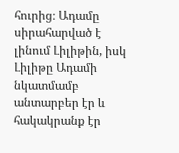հուրից։ Ադամը սիրահարված է լինում Լիլիթին, իսկ Լիլիթը Ադամի նկատմամբ անտարբեր էր և հակակրանք էր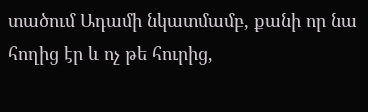տածում Ադամի նկատմամբ, քանի որ նա հողից էր և ոչ թե հուրից,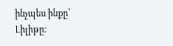ինչպես ինքը՝ Լիլիթը։